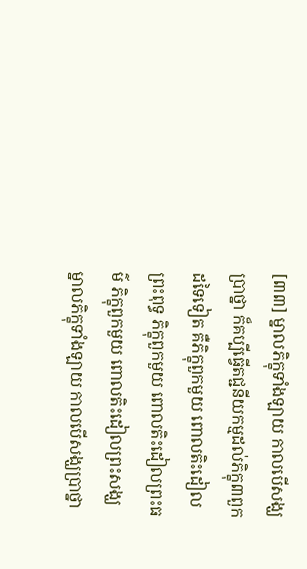[៣៣] ម្នាលភិក្ខុទាំងឡាយ កាលបើសង្ឃប្រាថ្នា ក៏គប្បីធ្វើតជ្ជនីយកម្មដល់ភិក្ខុ៣ពួកដទៃទៀត គឺភិក្ខុពួកមួយ ពោលតិះដៀលព្រះពុទ្ធ ភិក្ខុពួកមួយ ពោលតិះដៀលព្រះធម៌ ភិក្ខុពួកមួយ ពោលតិះដៀលព្រះសង្ឃ ម្នាលភិក្ខុទាំងឡាយ កាលបើសង្ឃប្រាថ្នា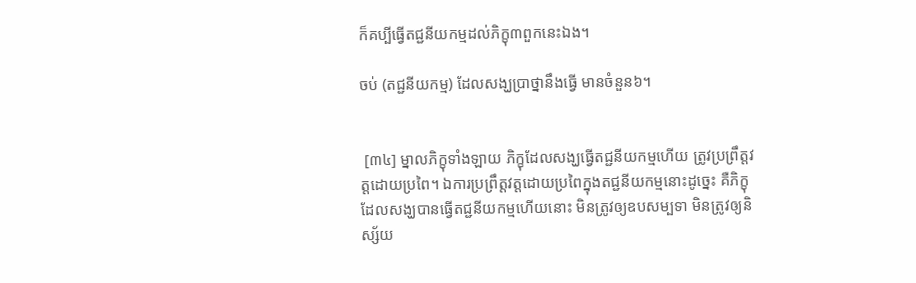ក៏គប្បីធ្វើតជ្ជនីយកម្មដល់ភិក្ខុ៣ពួកនេះឯង។

ចប់ (តជ្ជនីយកម្ម) ដែលសង្ឃប្រាថ្នានឹងធ្វើ មានចំនួន៦។


 [៣៤] ម្នាលភិក្ខុទាំងឡាយ ភិក្ខុដែលសង្ឃធ្វើតជ្ជនីយកម្មហើយ ត្រូវប្រព្រឹត្តវត្តដោយប្រពៃ។ ឯការប្រព្រឹត្តវត្តដោយប្រពៃក្នុងតជ្ជនីយកម្មនោះដូច្នេះ គឺភិក្ខុដែលសង្ឃបានធ្វើតជ្ជនីយកម្មហើយនោះ មិនត្រូវឲ្យឧបសម្បទា មិនត្រូវឲ្យនិស្ស័យ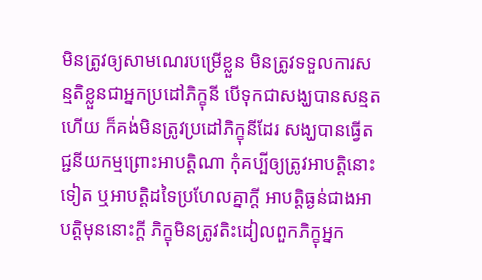មិនត្រូវឲ្យសាមណេរបម្រើខ្លួន មិនត្រូវទទួលការសន្មតិខ្លួនជាអ្នកប្រដៅភិក្ខុនី បើទុកជាសង្ឃបានសន្មតហើយ ក៏គង់មិនត្រូវប្រដៅភិក្ខុនីដែរ សង្ឃបានធ្វើតជ្ជនីយកម្មព្រោះអាបត្តិណា កុំគប្បីឲ្យត្រូវអាបត្តិនោះទៀត ឬអាបត្តិដទៃប្រហែលគ្នាក្តី អាបត្តិធ្ងន់ជាងអាបត្តិមុននោះក្តី ភិក្ខុមិនត្រូវតិះដៀលពួកភិក្ខុអ្នក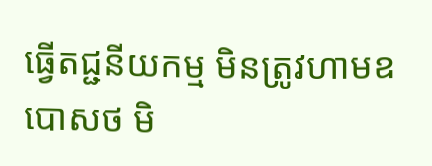ធ្វើតជ្ជនីយកម្ម មិនត្រូវហាមឧបោសថ មិ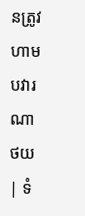នត្រូវហាមបវារណា
ថយ | ទំ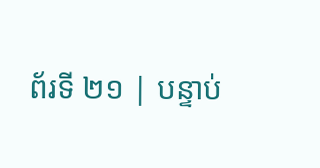ព័រទី ២១ | បន្ទាប់